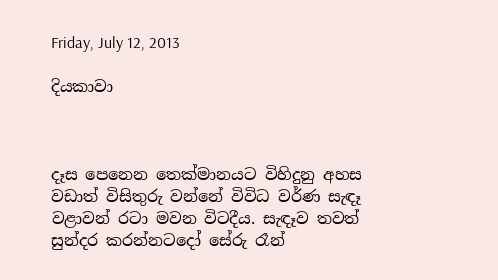Friday, July 12, 2013

දියකාවා



දෑස පෙනෙන තෙක්මානයට විහිදුනු අහස වඩාත් විසිතුරු වන්නේ විවිධ වර්ණ සැඳෑ වළාවන් රටා මවන විටදීය. සැඳෑව තවත් සුන්දර කරන්නටදෝ සේරු රෑන්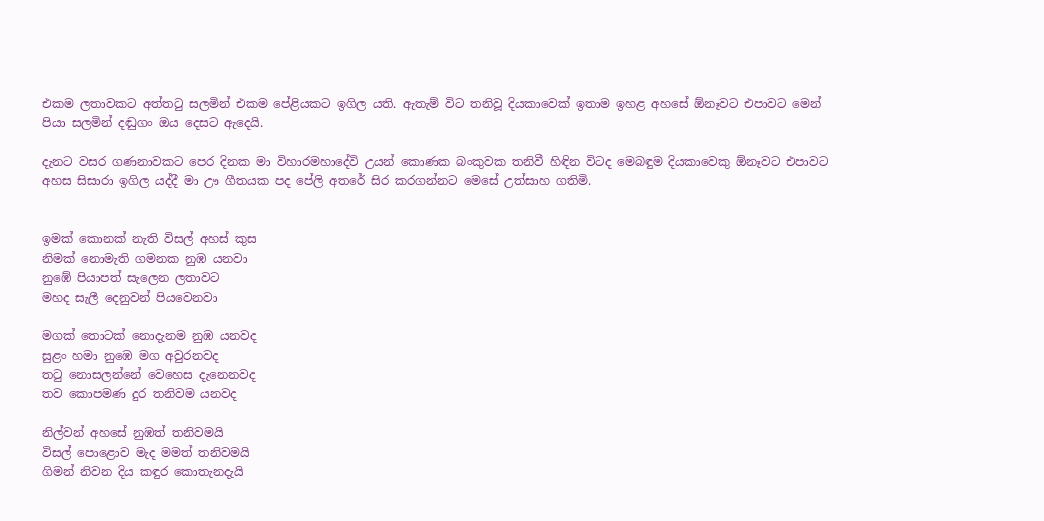එකම ලතාවකට අත්තටු සලමින් එකම පේළියකට ඉගිල යති. ඇතැම් විට තනිවූ දියකාවෙක් ඉතාම ඉහළ අහසේ ඕනෑවට එපාවට මෙන් පියා සලමින් දඬුගං ඔය දෙසට ඇදෙයි.

දැනට වසර ගණනාවකට පෙර දිනක මා විහාරමහාදේවි උයන් කොණක බංකුවක තනිවී හිඳින විටද මෙබඳුම දියකාවෙකු ඕනෑවට එපාවට අහස සිසාරා ඉගිල යද්දී මා ඌ ගීතයක පද පේලි අතරේ සිර කරගන්නට මෙසේ උත්සාහ ගතිමි.


ඉමක් කොනක් නැති විසල් අහස් කුස
නිමක් නොමැති ගමනක නුඹ යනවා
නුඹේ පියාපත් සැලෙන ලතාවට
මහද සැලී දෙනුවන් පියවෙනවා

මගක් තොටක් නොදැනම නුඹ යනවද
සුළං හමා නුඹෙ මග අවුරනවද
තටු නොසලන්නේ වෙහෙස දැනෙනවද
තව කොපමණ දුර තනිවම යනවද

නිල්වන් අහසේ නුඹත් තනිවමයි
විසල් පොළොව මැද මමත් තනිවමයි
ගිමන් නිවන දිය කඳුර කොතැනදැයි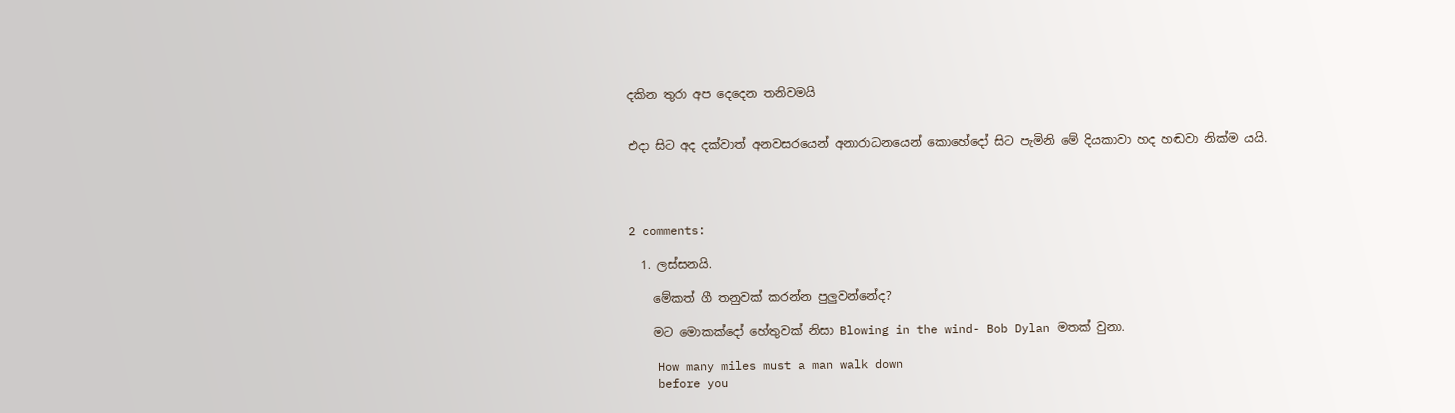දකින තුරා අප දෙදෙන තනිවමයි


එදා සිට අද දක්වාත් අනවසරයෙන් අනාරාධනයෙන් කොහේදෝ සිට පැමිනි මේ දියකාවා හද හඬවා නික්ම යයි.




2 comments:

  1. ලස්සනයි.

    මේකත් ගී තනුවක් කරන්න පුලුවන්නේද?

    මට මොකක්දෝ හේතුවක් නිසා Blowing in the wind- Bob Dylan මතක් වුනා.

    How many miles must a man walk down
    before you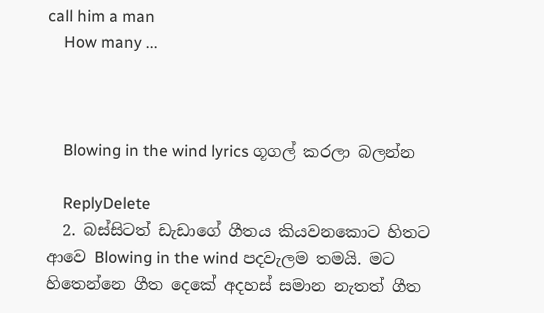call him a man
    How many ...



    Blowing in the wind lyrics ගූගල් කරලා බලන්න

    ReplyDelete
  2. බස්සිටත් ඩැඩාගේ ගීතය කියවනකොට හිතට ආවෙ Blowing in the wind පදවැලම තමයි. මට හිතෙන්නෙ ගීත දෙකේ අදහස් සමාන නැතත් ගීත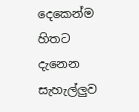දෙකෙන්ම හිතට දැනෙන සැහැල්ලුව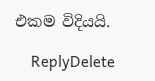එකම විදියයි.

    ReplyDelete